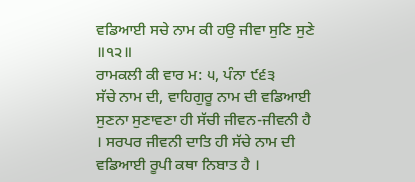ਵਡਿਆਈ ਸਚੇ ਨਾਮ ਕੀ ਹਉ ਜੀਵਾ ਸੁਣਿ ਸੁਣੇ ॥੧੨॥
ਰਾਮਕਲੀ ਕੀ ਵਾਰ ਮ: ੫, ਪੰਨਾ ੯੬੩
ਸੱਚੇ ਨਾਮ ਦੀ, ਵਾਹਿਗੁਰੂ ਨਾਮ ਦੀ ਵਡਿਆਈ ਸੁਣਨਾ ਸੁਣਾਵਣਾ ਹੀ ਸੱਚੀ ਜੀਵਨ-ਜੀਵਨੀ ਹੈ । ਸਰਪਰ ਜੀਵਨੀ ਦਾਤਿ ਹੀ ਸੱਚੇ ਨਾਮ ਦੀ ਵਡਿਆਈ ਰੂਪੀ ਕਥਾ ਨਿਬਾਤ ਹੈ ।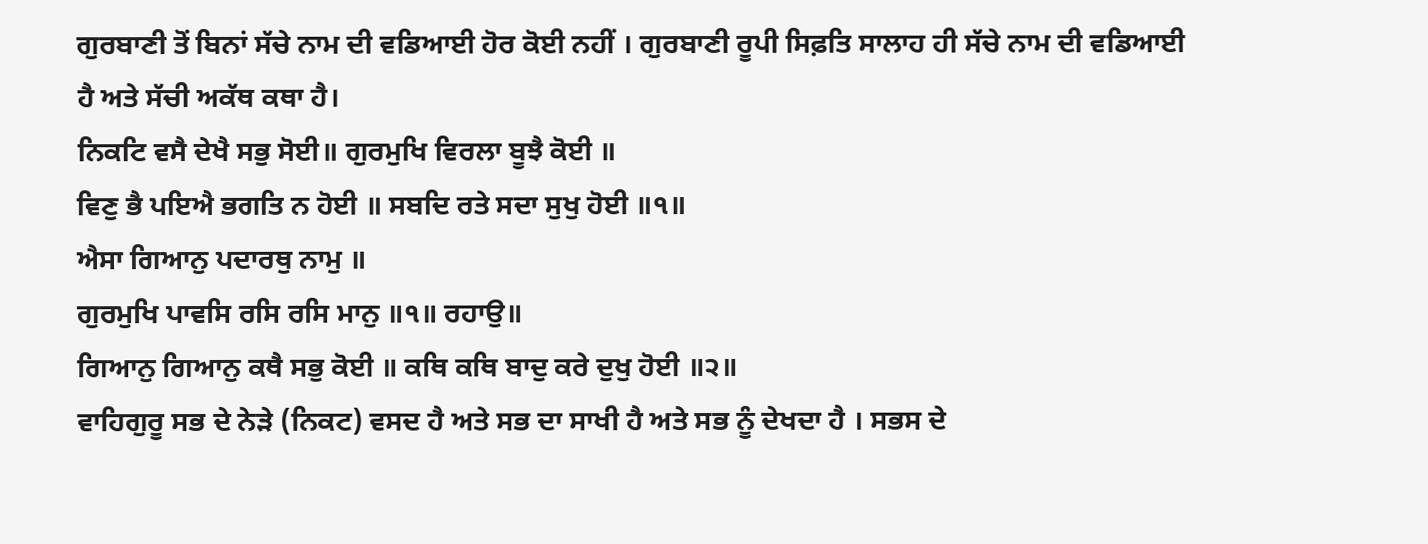ਗੁਰਬਾਣੀ ਤੋਂ ਬਿਨਾਂ ਸੱਚੇ ਨਾਮ ਦੀ ਵਡਿਆਈ ਹੋਰ ਕੋਈ ਨਹੀਂ । ਗੁਰਬਾਣੀ ਰੂਪੀ ਸਿਫ਼ਤਿ ਸਾਲਾਹ ਹੀ ਸੱਚੇ ਨਾਮ ਦੀ ਵਡਿਆਈ ਹੈ ਅਤੇ ਸੱਚੀ ਅਕੱਥ ਕਥਾ ਹੈ।
ਨਿਕਟਿ ਵਸੈ ਦੇਖੈ ਸਭੁ ਸੋਈ॥ ਗੁਰਮੁਖਿ ਵਿਰਲਾ ਬੂਝੈ ਕੋਈ ॥
ਵਿਣੁ ਭੈ ਪਇਐ ਭਗਤਿ ਨ ਹੋਈ ॥ ਸਬਦਿ ਰਤੇ ਸਦਾ ਸੁਖੁ ਹੋਈ ॥੧॥
ਐਸਾ ਗਿਆਨੁ ਪਦਾਰਥੁ ਨਾਮੁ ॥
ਗੁਰਮੁਖਿ ਪਾਵਸਿ ਰਸਿ ਰਸਿ ਮਾਨੁ ॥੧॥ ਰਹਾਉ॥
ਗਿਆਨੁ ਗਿਆਨੁ ਕਥੈ ਸਭੁ ਕੋਈ ॥ ਕਥਿ ਕਥਿ ਬਾਦੁ ਕਰੇ ਦੁਖੁ ਹੋਈ ॥੨॥
ਵਾਹਿਗੁਰੂ ਸਭ ਦੇ ਨੇੜੇ (ਨਿਕਟ) ਵਸਦ ਹੈ ਅਤੇ ਸਭ ਦਾ ਸਾਖੀ ਹੈ ਅਤੇ ਸਭ ਨੂੰ ਦੇਖਦਾ ਹੈ । ਸਭਸ ਦੇ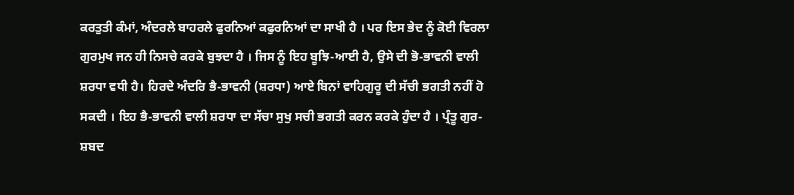ਕਰਤੁਤੀ ਕੰਮਾਂ, ਅੰਦਰਲੇ ਬਾਹਰਲੇ ਫੁਰਨਿਆਂ ਕਫੁਰਨਿਆਂ ਦਾ ਸਾਖੀ ਹੈ । ਪਰ ਇਸ ਭੇਦ ਨੂੰ ਕੋਈ ਵਿਰਲਾ ਗੁਰਮੁਖ ਜਨ ਹੀ ਨਿਸਚੇ ਕਰਕੇ ਬੁਝਦਾ ਹੈ । ਜਿਸ ਨੂੰ ਇਹ ਬੂਝਿ-ਆਈ ਹੈ, ਉਸੇ ਦੀ ਭੋ-ਭਾਵਨੀ ਵਾਲੀ ਸ਼ਰਧਾ ਵਧੀ ਹੈ। ਹਿਰਦੇ ਅੰਦਰਿ ਭੈ-ਭਾਵਨੀ (ਸ਼ਰਧਾ) ਆਏ ਬਿਨਾਂ ਵਾਹਿਗੁਰੂ ਦੀ ਸੱਚੀ ਭਗਤੀ ਨਹੀਂ ਹੋ ਸਕਦੀ । ਇਹ ਭੈ-ਭਾਵਨੀ ਵਾਲੀ ਸ਼ਰਧਾ ਦਾ ਸੱਚਾ ਸੁਖੁ ਸਚੀ ਭਗਤੀ ਕਰਨ ਕਰਕੇ ਹੁੰਦਾ ਹੈ । ਪ੍ਰੰਤੂ ਗੁਰ- ਸ਼ਬਦ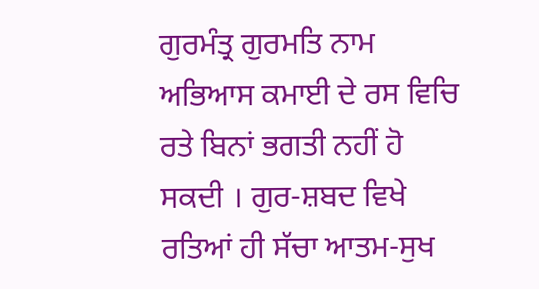ਗੁਰਮੰਤ੍ਰ ਗੁਰਮਤਿ ਨਾਮ ਅਭਿਆਸ ਕਮਾਈ ਦੇ ਰਸ ਵਿਚਿ ਰਤੇ ਬਿਨਾਂ ਭਗਤੀ ਨਹੀਂ ਹੋ ਸਕਦੀ । ਗੁਰ-ਸ਼ਬਦ ਵਿਖੇ ਰਤਿਆਂ ਹੀ ਸੱਚਾ ਆਤਮ-ਸੁਖ